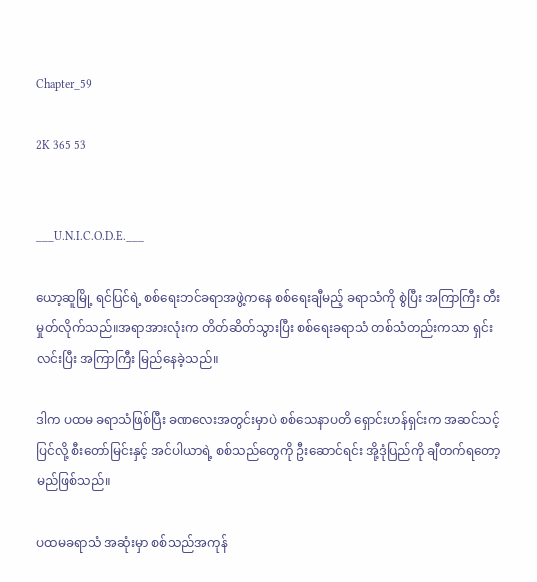Chapter_59

2K 365 53


___U.N.I.C.O.D.E.___

ယော့ဆူမြို့ ရင်ပြင်ရဲ့ စစ်ရေးဘင်ခရာအဖွဲ့ကနေ စစ်ရေးချီမည့် ခရာသံကို စွဲပြီး အကြာကြီး တီးမှုတ်လိုက်သည်။အရာအားလုံးက တိတ်ဆိတ်သွားပြီး စစ်ရေးခရာသံ တစ်သံတည်းကသာ ရှင်းလင်းပြီး အကြာကြီး မြည်နေခဲ့သည်။

ဒါက ပထမ ခရာသံဖြစ်ပြီး ခဏလေးအတွင်းမှာပဲ စစ်သေနာပတိ ရှောင်းဟန်ရှင်းက အဆင်သင့်ပြင်လို့ စီးတော်မြင်းနှင့် အင်ပါယာရဲ့ စစ်သည်တွေကို ဦးဆောင်ရင်း အို့ဒုံပြည်ကို ချီတက်ရတော့မည်ဖြစ်သည်။

ပထမခရာသံ အဆုံးမှာ စစ်သည်အကုန်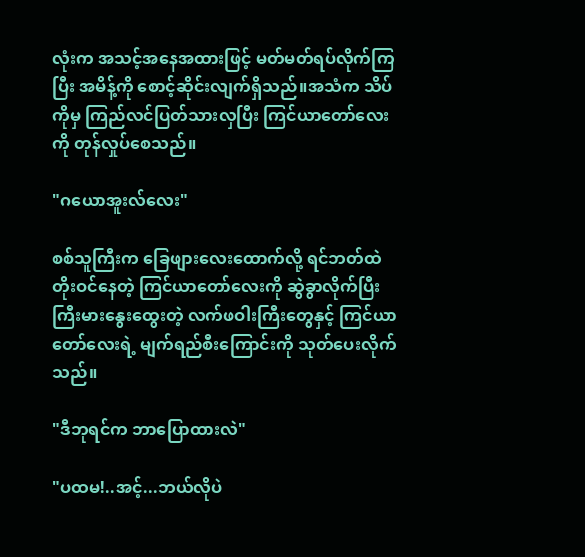လုံးက အသင့်အနေအထားဖြင့် မတ်မတ်ရပ်လိုက်ကြပြီး အမိန့်ကို စောင့်ဆိုင်းလျက်ရှိသည်။အသံက သိပ်ကိုမှ ကြည်လင်ပြတ်သားလှပြီး ကြင်ယာတော်လေးကို တုန်လှုပ်စေသည်။

"ဂယောအူးလ်လေး"

စစ်သူကြီးက ခြေဖျားလေးထောက်လို့ ရင်ဘတ်ထဲ တိုးဝင်နေတဲ့ ကြင်ယာတော်လေးကို ဆွဲခွာလိုက်ပြီး ကြီးမားနွေးထွေးတဲ့ လက်ဖဝါးကြီးတွေနှင့် ကြင်ယာတော်လေးရဲ့ မျက်ရည်စီးကြောင်းကို သုတ်ပေးလိုက်သည်။

"ဒီဘုရင်က ဘာပြောထားလဲ"

"ပထမ!..အင့်...ဘယ်လိုပဲ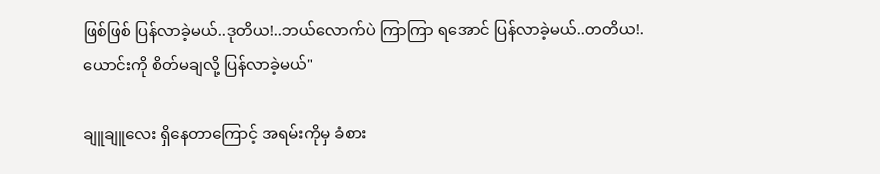ဖြစ်ဖြစ် ပြန်လာခဲ့မယ်..ဒုတိယ!..ဘယ်လောက်ပဲ ကြာကြာ ရအောင် ပြန်လာခဲ့မယ်..တတိယ!.ယောင်းကို စိတ်မချလို့ ပြန်လာခဲ့မယ်"

ချူချူလေး ရှိနေတာကြောင့် အရမ်းကိုမှ ခံစား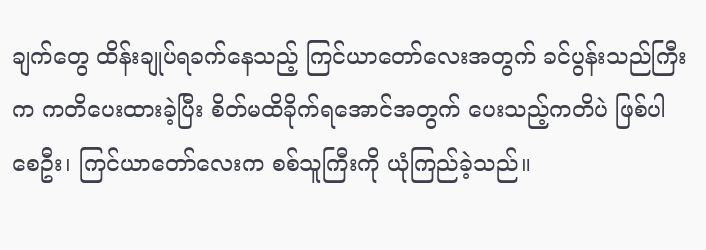ချက်တွေ ထိန်းချုပ်ရခက်နေသည့် ကြင်ယာတော်လေးအတွက် ခင်ပွန်းသည်ကြီးက ကတိပေးထားခဲ့ပြီး စိတ်မထိခိုက်ရအောင်အတွက် ပေးသည့်ကတိပဲ ဖြစ်ပါစေဦး၊ ကြင်ယာတော်လေးက စစ်သူကြီးကို ယုံကြည်ခဲ့သည်။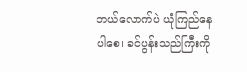ဘယ်လောက်ပဲ ယုံကြည်နေပါစေ၊ ခင်ပွန်းသည်ကြီးကို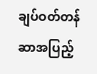ချပ်ဝတ်တန်ဆာအပြည့်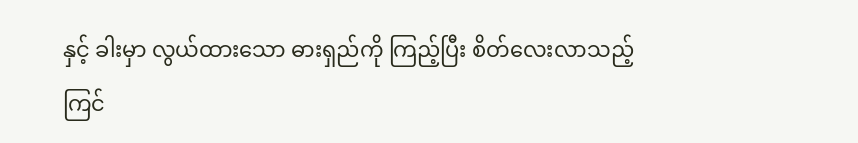နှင့် ခါးမှာ လွယ်ထားသော ဓားရှည်ကို ကြည့်ပြီး စိတ်လေးလာသည့် ကြင်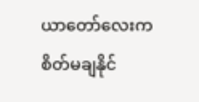ယာတော်လေးက စိတ်မချနိုင်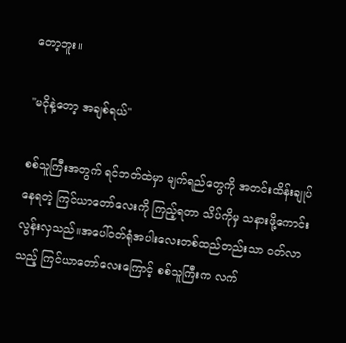တော့ဘူး။

"မငိုနဲ့တော့ အချစ်ရယ်"

စစ်သူကြီးအတွက် ရင်ဘတ်ထဲမှာ မျက်ရည်တွေကို အတင်းထိန်းချုပ်နေရတဲ့ ကြင်ယာတော်လေးကို ကြည့်ရတာ သိပ်ကိုမှ သနားဖို့ကောင်းလွန်းလှသည်။အပေါ်ဝတ်ရုံအပါးလေးတစ်ထည်တည်းသာ ဝတ်လာသည့် ကြင်ယာတော်လေးကြောင့် စစ်သူကြီးက လက်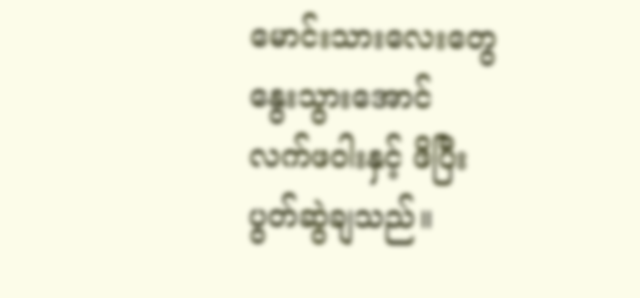မောင်းသားလေးတွေ နွေးသွားအောင် လက်ဖဝါးနှင့် ဖိပြီး ပွတ်ဆွဲချသည်။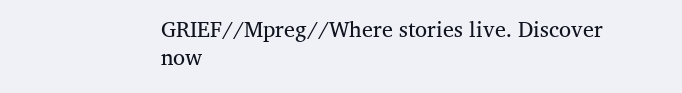GRIEF//Mpreg//Where stories live. Discover now